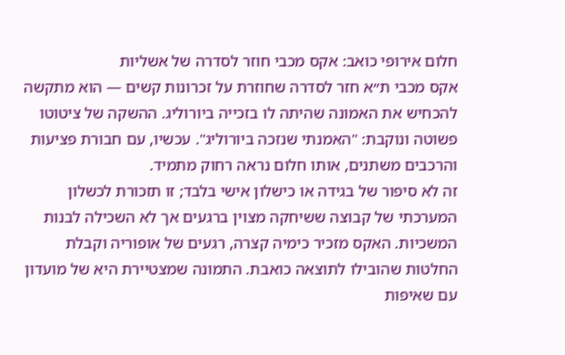חלום אירופי כואב: אקס מכבי חוזר לסדרה של אשליות
אקס מכבי ת״א חזר לסדרה שחוזרת על זכרונות קשים — הוא מתקשה להכחיש את האמונה שהיתה לו בזכייה ביורוליג. ההשקה של ציטוטו פשוטה ונוקבת: "האמנתי שנזכה ביורוליג". עכשיו, עם חבורת פציעות והרכבים משתנים, אותו חלום נראה רחוק מתמיד.
זה לא סיפור של בגידה או כישלון אישי בלבד; זו תזכורת לכשלון המערכתי של קבוצה ששיחקה מצוין ברגעים אך לא השכילה לבנות המשכיות. האקס מזכיר כימיה קצרה, רגעים של אופוריה וקבלת החלטות שהובילו לתוצאה כואבת. התמונה שמצטיירת היא של מועדון עם שאיפות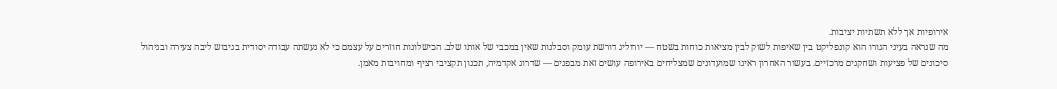אירופיות אך ללא תשתיות יציבות.
מה שנראה בעיני הגורו הוא קונפליקט בין שאיפות לשוק לבין מציאות כוחות בשטח — יורוליג דורשת עומק וסבלנות שאין במכבי של אותו שלב. הכישלונות חוזרים על עצמם כי לא נעשתה עבודה יסודית בגיבוש ליבה צעירה ובניהול סיכונים של פציעות ושחקנים מרכזיים. בעשור האחרון ראינו שמועדונים שמצליחים באירופה עושים זאת מבפנים — שדרוג אקדמיה, תכנון תקציבי רציף ומחויבות מאמן.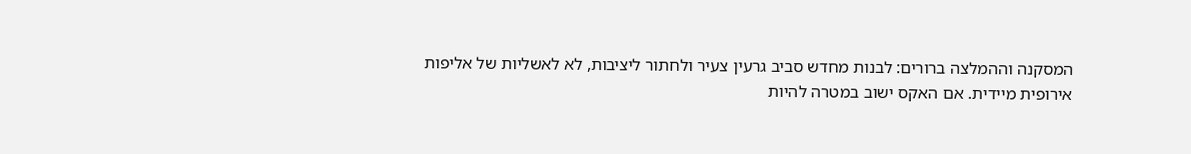המסקנה וההמלצה ברורים: לבנות מחדש סביב גרעין צעיר ולחתור ליציבות, לא לאשליות של אליפות אירופית מיידית. אם האקס ישוב במטרה להיות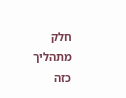חלק מתהליך כזה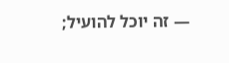— זה יוכל להועיל;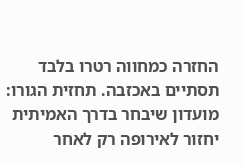החזרה כמחווה רטרו בלבד תסתיים באכזבה. תחזית הגורו: מועדון שיבחר בדרך האמיתית יחזור לאירופה רק לאחר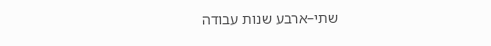שתי–ארבע שנות עבודה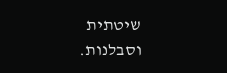שיטתית וסבלנות.